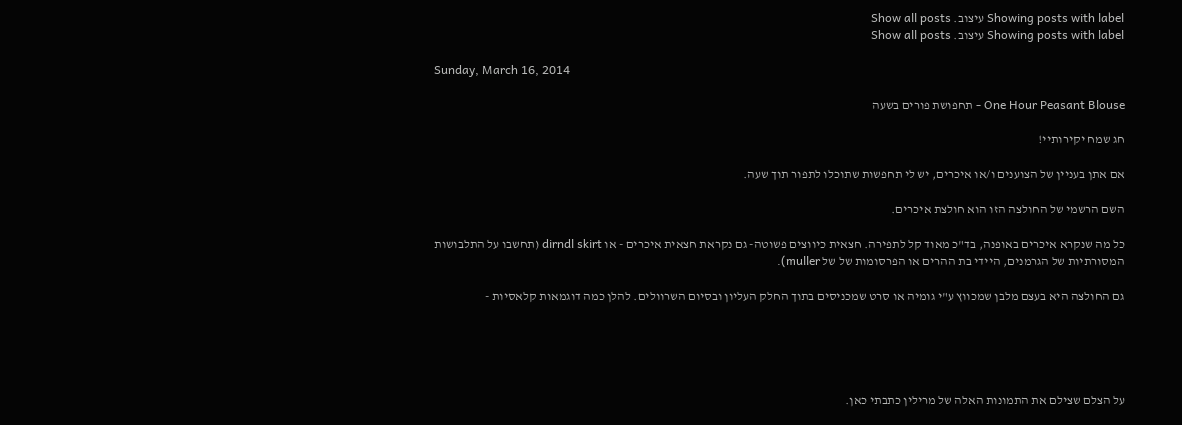Showing posts with label עיצוב. Show all posts
Showing posts with label עיצוב. Show all posts

Sunday, March 16, 2014

One Hour Peasant Blouse - תחפושת פורים בשעה

חג שמח יקירותיי!

אם אתן בעניין של הצוענים ו/או איכרים, יש לי תחפשות שתוכלו לתפור תוך שעה.

השם הרשמי של החולצה הזו הוא חולצת איכרים.

כל מה שנקרא איכרים באופנה, בד"כ מאוד קל לתפירה. חצאית כיווצים פשוטה- גם נקראת חצאית איכרים - או dirndl skirt (תחשבו על התלבושות המסורתיות של הגרמנים, היידי בת ההרים או הפרסומות של של muller).

גם החולצה היא בעצם מלבן שמכווץ ע"י גומיה או סרט שמכניסים בתוך החלק העליון ובסיום השרוולים. להלן כמה דוגמאות קלאסיות -





על הצלם שצילם את התמונות האלה של מרילין כתבתי כאן.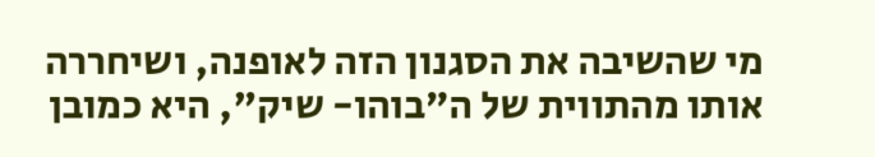מי שהשיבה את הסגנון הזה לאופנה, ושיחררה אותו מהתווית של ה"בוהו- שיק", היא כמובן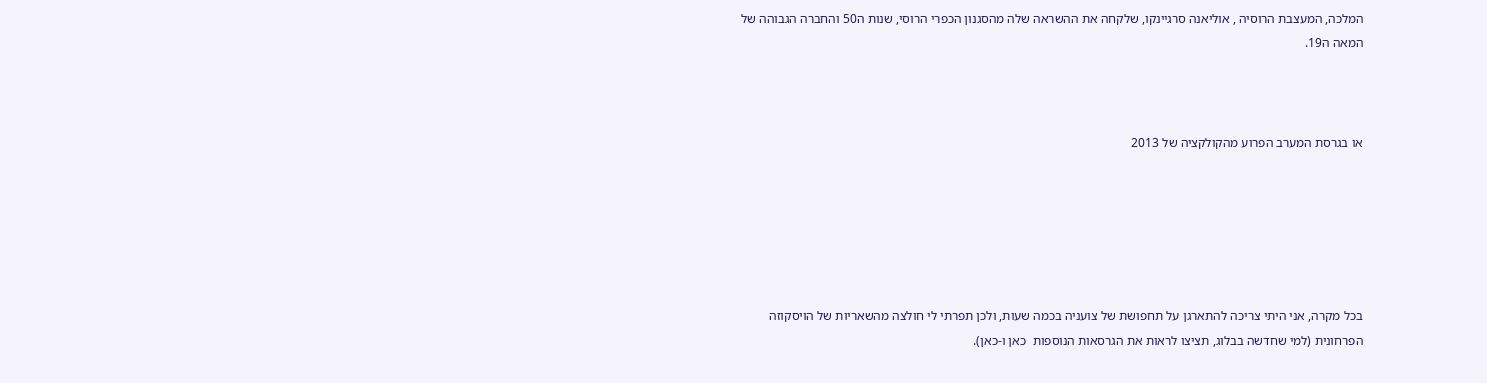המלכה, המעצבת הרוסיה , אוליאנה סרגיינקו, שלקחה את ההשראה שלה מהסגנון הכפרי הרוסי, שנות ה50 והחברה הגבוהה של המאה ה19.



או בגרסת המערב הפרוע מהקולקציה של 2013






בכל מקרה, אני היתי צריכה להתארגן על תחפושת של צועניה בכמה שעות, ולכן תפרתי לי חולצה מהשאריות של הויסקוזה הפרחונית (למי שחדשה בבלוג, תציצו לראות את הגרסאות הנוספות  כאן ו-כאן).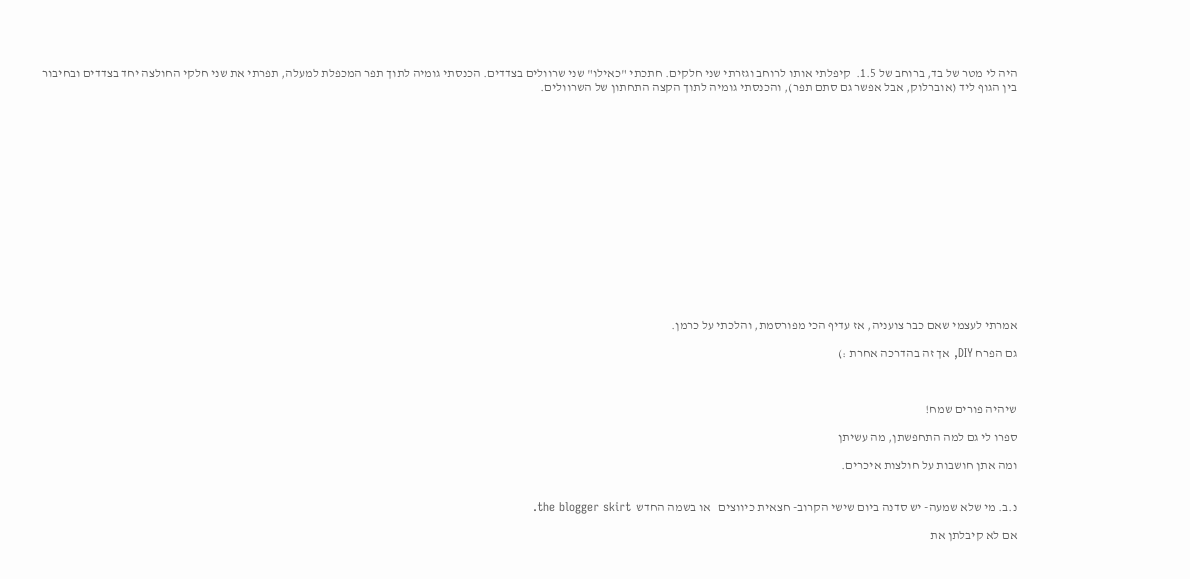היה לי מטר של בד, ברוחב של 1.5.  קיפלתי אותו לרוחב וגזרתי שני חלקים. חתכתי "כאילו" שני שרוולים בצדדים. הכנסתי גומיה לתוך תפר המכפלת למעלה, תפרתי את שני חלקי החולצה יחד בצדדים ובחיבור בין הגוף ליד (אוברלוק, אבל אפשר גם סתם תפר), והכנסתי גומיה לתוך הקצה התחתון של השרוולים.
















אמרתי לעצמי שאם כבר צועניה, אז עדיף הכי מפורסמת, והלכתי על כרמן.

גם הפרח DIY, אך זה בהדרכה אחרת :)



שיהיה פורים שמח!

ספרו לי גם למה התחפשתן, מה עשיתן

ומה אתן חושבות על חולצות איכרים.


נ.ב. מי שלא שמעה- יש סדנה ביום שישי הקרוב- חצאית כיווצים   או בשמה החדש  the blogger skirt.

אם לא קיבלתן את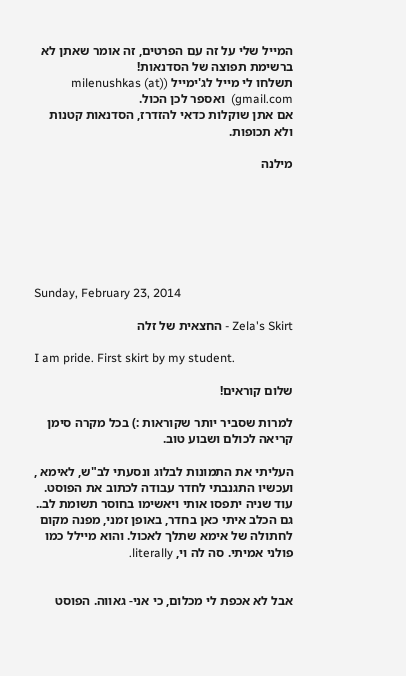המייל שלי על זה עם הפרטים, זה אומר שאתן לא ברשימת תפוצה של הסדנאות!
תשלחו לי מייל לג'ימייל (milenushkas (at) gmail.com)  ואספר לכן הכול.
אם אתן שוקלות כדאי להזדרז, הסדנאות קטנות ולא תכופות.

מילנה







Sunday, February 23, 2014

Zela's Skirt - החצאית של זלה

I am pride. First skirt by my student.

שלום קוראים!

למרות שסביר יותר שקוראות :) בכל מקרה סימן קריאה לכולם ושבוע טוב.

העליתי את התמונות לבלוג ונסעתי לב"ש, לאימא , ועכשיו התגנבתי לחדר עבודה לכתוב את הפוסט. עוד שניה יתפסו אותי ויאשימו בחוסר תשומת לב.. גם הכלב איתי כאן בחדר, באופן זמני, מפנה מקום לחתולה של אימא שתלך לאכול. והוא מיילל כמו פולני אמיתי. סה לה וי, literally.


אבל לא אכפת לי מכלום, כי אני- גאווה. הפוסט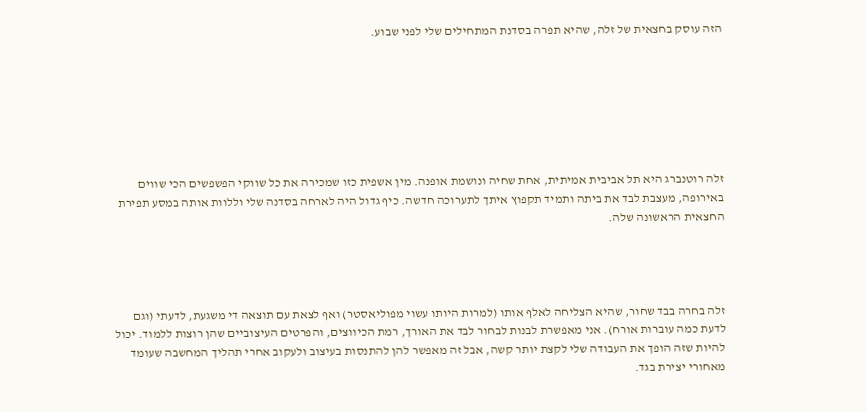הזה עוסק בחצאית של זלה, שהיא תפרה בסדנת המתחילים שלי לפני שבוע.







זלה רוטנברג היא תל אביבית אמיתית, אחת שחיה ונושמת אופנה. מין אשפית כזו שמכירה את כל שווקי הפשפשים הכי שווים באירופה, מעצבת לבד את ביתה ותמיד תקפוץ איתך לתערוכה חדשה. כיף גדול היה לארחה בסדנה שלי וללוות אותה במסע תפירת החצאית הראשונה שלה.




זלה בחרה בבד שחור, שהיא הצליחה לאלף אותו (למרות היותו עשוי מפוליאסטר) ואף לצאת עם תוצאה די משגעת, לדעתי (וגם לדעת כמה עוברות אורח). אני מאפשרת לבנות לבחור לבד את האורך, רמת הכיווצים, והפרטים העיצוביים שהן רוצות ללמוד. יכול להיות שזה הופך את העבודה שלי לקצת יותר קשה, אבל זה מאפשר להן להתנסות בעיצוב ולעקוב אחרי תהליך המחשבה שעומד מאחורי יצירת בגד.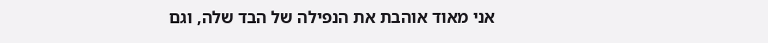אני מאוד אוהבת את הנפילה של הבד שלה, וגם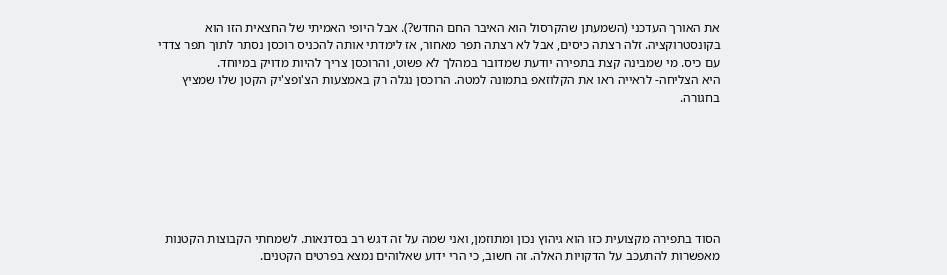את האורך העדכני (השמעתן שהקרסול הוא האיבר החם החדש?). אבל היופי האמיתי של החצאית הזו הוא בקונסטרוקציה. זלה רצתה כיסים, אבל לא רצתה תפר מאחור, אז לימדתי אותה להכניס רוכסן נסתר לתוך תפר צדדי עם כיס. מי שמבינה קצת בתפירה יודעת שמדובר במהלך לא פשוט, והרוכסן צריך להיות מדויק במיוחד.
היא הצליחה- לראייה ראו את הקלוזאפ בתמונה למטה. הרוכסן נגלה רק באמצעות הצ'ופצ'יק הקטן שלו שמציץ בחגורה.







הסוד בתפירה מקצועית כזו הוא גיהוץ נכון ומתוזמן, ואני שמה על זה דגש רב בסדנאות. לשמחתי הקבוצות הקטנות מאפשרות להתעכב על הדקויות האלה. זה חשוב, כי הרי ידוע שאלוהים נמצא בפרטים הקטנים.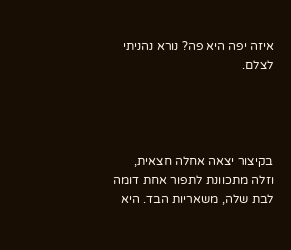איזה יפה היא פה? נורא נהניתי לצלם.




בקיצור יצאה אחלה חצאית, וזלה מתכוונת לתפור אחת דומה לבת שלה, משאריות הבד. היא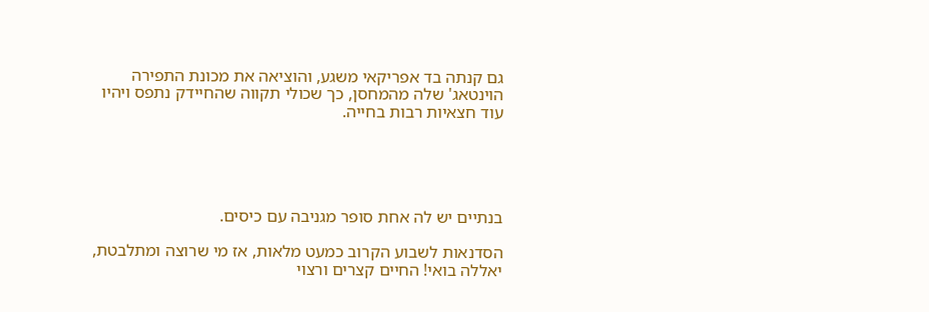גם קנתה בד אפריקאי משגע, והוציאה את מכונת התפירה הוינטאג' שלה מהמחסן, כך שכולי תקווה שהחיידק נתפס ויהיו עוד חצאיות רבות בחייה.





בנתיים יש לה אחת סופר מגניבה עם כיסים.

הסדנאות לשבוע הקרוב כמעט מלאות, אז מי שרוצה ומתלבטת, יאללה בואי! החיים קצרים ורצוי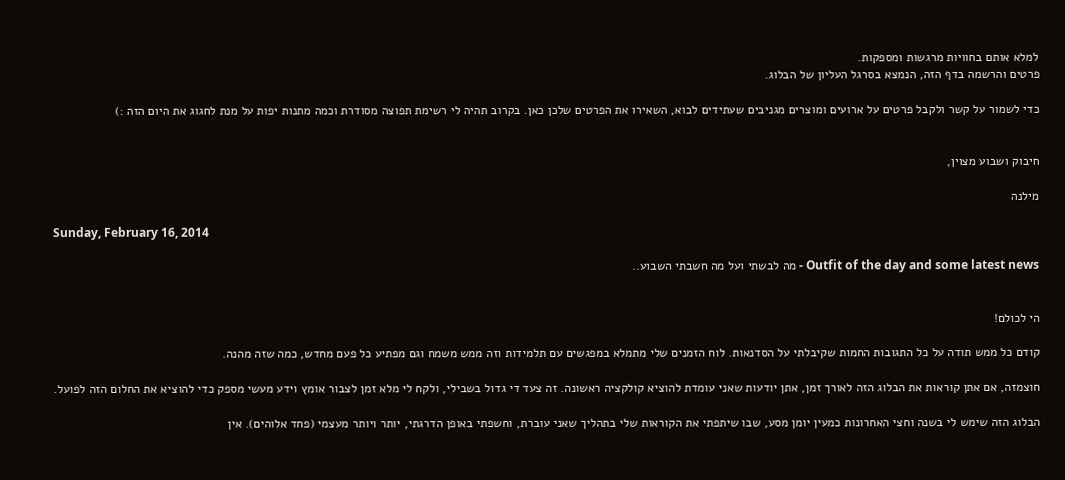למלא אותם בחוויות מרגשות ומספקות.
פרטים והרשמה בדף הזה, הנמצא בסרגל העליון של הבלוג.

כדי לשמור על קשר ולקבל פרטים על ארועים ומוצרים מגניבים שעתידים לבוא, השאירו את הפרטים שלכן כאן. בקרוב תהיה לי רשימת תפוצה מסודרת וכמה מתנות יפות על מנת לחגוג את היום הזה :)


חיבוק ושבוע מצוין,

מילנה

Sunday, February 16, 2014

Outfit of the day and some latest news - מה לבשתי ועל מה חשבתי השבוע..


הי לכולם!

קודם כל ממש תודה על כל התגובות החמות שקיבלתי על הסדנאות. לוח הזמנים שלי מתמלא במפגשים עם תלמידות וזה ממש משמח וגם מפתיע כל פעם מחדש, כמה שזה מהנה.

חוצמזה, אם אתן קוראות את הבלוג הזה לאורך זמן, אתן יודעות שאני עומדת להוציא קולקציה ראשונה. זה צעד די גדול בשבילי, ולקח לי מלא זמן לצבור אומץ וידע מעשי מספק כדי להוציא את החלום הזה לפועל.

הבלוג הזה שימש לי בשנה וחצי האחרונות כמעין יומן מסע, שבו שיתפתי את הקוראות שלי בתהליך שאני עוברת, וחשפתי באופן הדרגתי, יותר ויותר מעצמי (פחד אלוהים). אין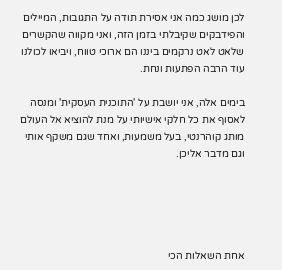לכן מושג כמה אני אסירת תודה על התגובות, המיילים והפידבקים שקיבלתי בזמן הזה, ואני מקווה שהקשרים שלאט לאט נרקמים ביננו הם ארוכי טווח, ויביאו לכולנו עוד הרבה הפתעות ונחת.

בימים אלה, אני יושבת על 'התוכנית העסקית' ומנסה לאסוף את כל חלקי אישיותי על מנת להוציא אל העולם מותג קוהרנטי, בעל משמעות, ואחד שגם משקף אותי וגם מדבר אליכן.





אחת השאלות הכי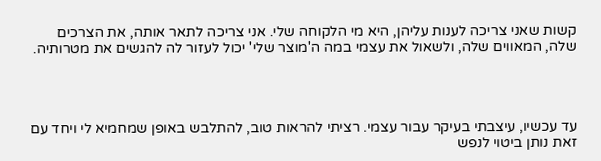קשות שאני צריכה לענות עליהן, היא מי הלקוחה שלי. אני צריכה לתאר אותה, את הצרכים שלה, המאווים שלה, ולשאול את עצמי במה ה'מוצר שלי' יכול לעזור לה להגשים את מטרותיה.




עד עכשיו, עיצבתי בעיקר עבור עצמי. רציתי להראות טוב, להתלבש באופן שמחמיא לי ויחד עם זאת נותן ביטוי לנפש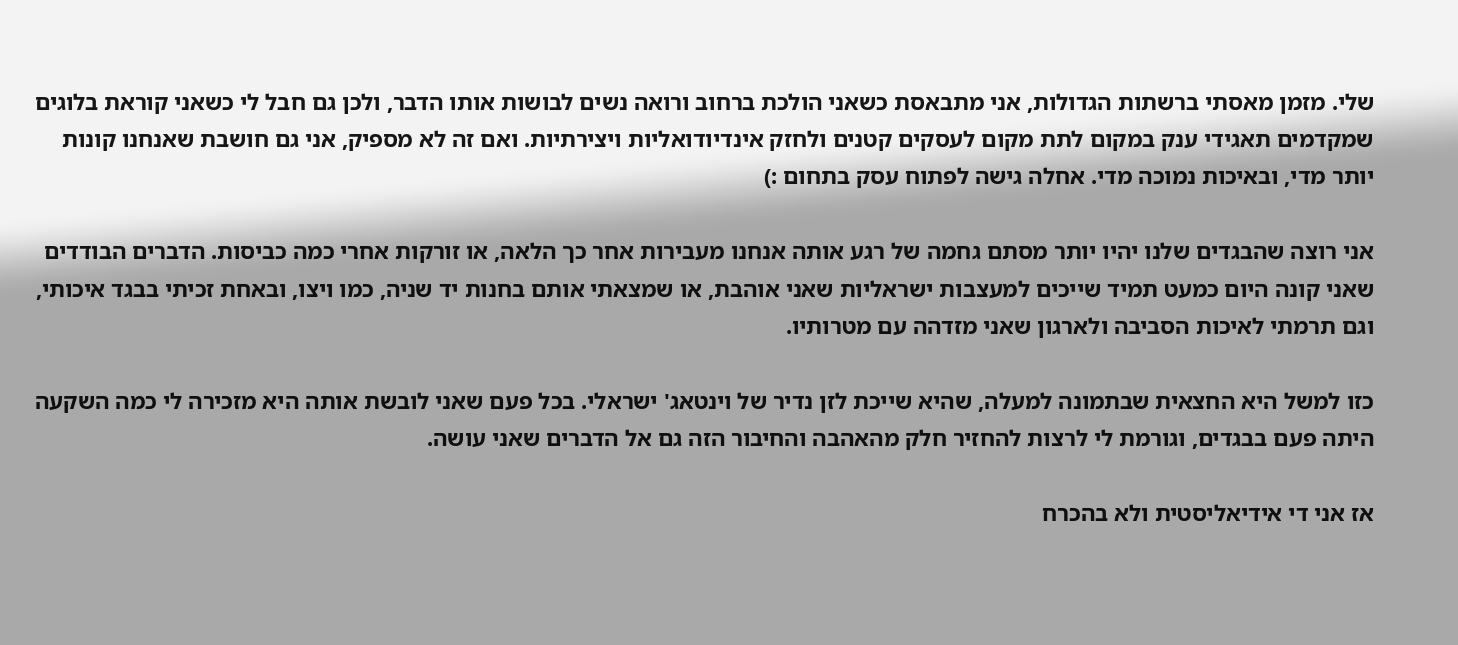שלי. מזמן מאסתי ברשתות הגדולות, אני מתבאסת כשאני הולכת ברחוב ורואה נשים לבושות אותו הדבר, ולכן גם חבל לי כשאני קוראת בלוגים שמקדמים תאגידי ענק במקום לתת מקום לעסקים קטנים ולחזק אינדיודואליות ויצירתיות. ואם זה לא מספיק, אני גם חושבת שאנחנו קונות יותר מדי, ובאיכות נמוכה מדי. אחלה גישה לפתוח עסק בתחום :)

אני רוצה שהבגדים שלנו יהיו יותר מסתם גחמה של רגע אותה אנחנו מעבירות אחר כך הלאה, או זורקות אחרי כמה כביסות. הדברים הבודדים שאני קונה היום כמעט תמיד שייכים למעצבות ישראליות שאני אוהבת, או שמצאתי אותם בחנות יד שניה, כמו ויצו, ובאחת זכיתי בבגד איכותי, וגם תרמתי לאיכות הסביבה ולארגון שאני מזדהה עם מטרותיו.

כזו למשל היא החצאית שבתמונה למעלה, שהיא שייכת לזן נדיר של וינטאג' ישראלי. בכל פעם שאני לובשת אותה היא מזכירה לי כמה השקעה היתה פעם בבגדים, וגורמת לי לרצות להחזיר חלק מהאהבה והחיבור הזה גם אל הדברים שאני עושה.

אז אני די אידיאליסטית ולא בהכרח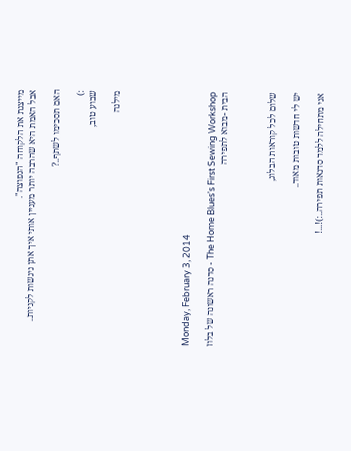מייצגת את הלקוחה "הנפוצה".
אבל האמת היא שהרבה יותר מעניין אותי איך אתן ניגשות לקניות..

האם תסכימו לשתף..?

:)
שבוע טוב,

מילנה





Monday, February 3, 2014

The Home Blues's First Sewing Workshop - סדנה ראשונה של בלוז הבית -מבוא לתפירה



שלום לכל קוראות הבלוג,

יש לי חדשות טובות מאוד..

אני מתחילה ללמד סדנאות תפירה..:)!...!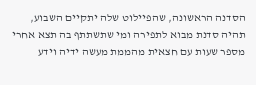הסדנה הראשונה, שהפיילוט שלה יתקיים השבוע, תהיה סדנת מבוא לתפירה ומי שתשתתף בה תצא אחרי מספר שעות עם חצאית מהממת מעשה ידיה וידע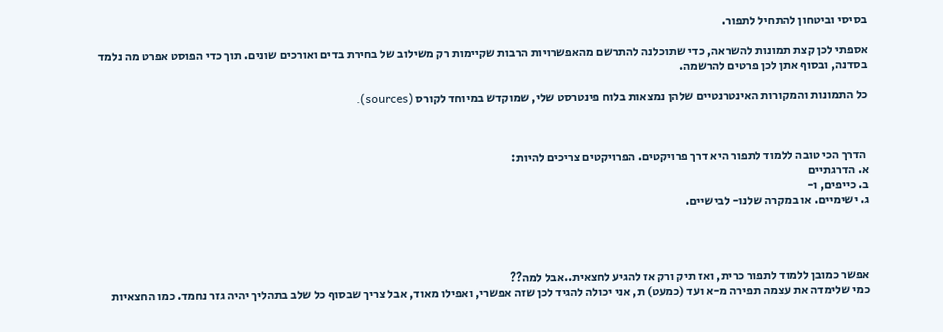בסיסי וביטחון להתחיל לתפור.

אספתי לכן קצת תמונות להשראה, כדי שתוכלנה להתרשם מהאפשרויות הרבות שקיימות רק משילוב של בחירת בדים ואורכים שונים. תוך כדי הפוסט אפרט מה נלמד בסדנה, ובסוף אתן לכן פרטים להרשמה.

כל התמונות והמקורות האינטרנטיים שלהן נמצאות בלוח פינטרסט שלי, שמוקדש במיוחד לקורס (sources).



 הדרך הכי טובה ללמוד לתפור היא דרך פרויקטים. הפרויקטים צריכים להיות:
א. הדרגתיים
ב. כייפים, ו-
ג. ישימיים. או במקרה שלנו- לבישיים.




אפשר כמובן ללמוד לתפור כרית, ואז תיק ורק אז להגיע לחצאית..אבל למה??
כמי שלימדה את עצמה תפירה מ-א ועד (כמעט) ת, אני יכולה להגיד לכן שזה אפשרי, ואפילו מאוד, אבל צריך שבסוף כל שלב בתהליך יהיה גזר נחמד. כמו החצאיות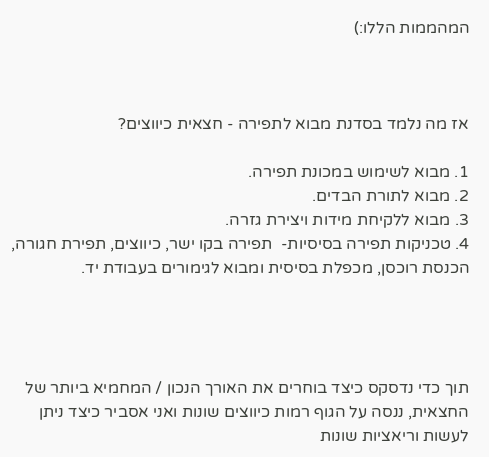המהממות הללו:)



אז מה נלמד בסדנת מבוא לתפירה - חצאית כיווצים?

1. מבוא לשימוש במכונת תפירה.
2. מבוא לתורת הבדים.
3. מבוא ללקיחת מידות ויצירת גזרה.
4. טכניקות תפירה בסיסיות-  תפירה בקו ישר, כיווצים, תפירת חגורה, הכנסת רוכסן, מכפלת בסיסית ומבוא לגימורים בעבודת יד.




תוך כדי נדסקס כיצד בוחרים את האורך הנכון / המחמיא ביותר של החצאית, ננסה על הגוף רמות כיווצים שונות ואני אסביר כיצד ניתן לעשות וריאציות שונות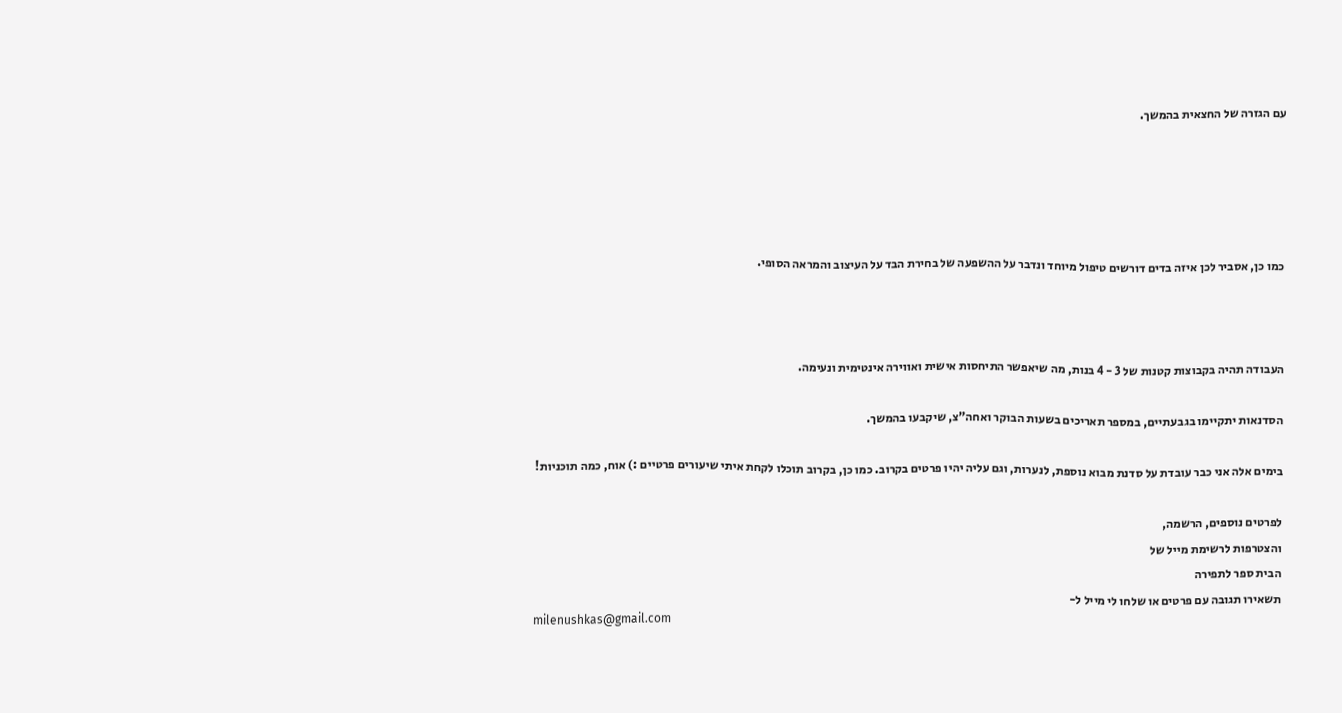עם הגזרה של החצאית בהמשך.





כמו כן, אסביר לכן איזה בדים דורשים טיפול מיוחד ונדבר על ההשפעה של בחירת הבד על העיצוב והמראה הסופי.



העבודה תהיה בקבוצות קטנות של 3 - 4 בנות, מה שיאפשר התיחסות אישית ואווירה אינטימית ונעימה.

הסדנאות יתקיימו בגבעתיים, במספר תאריכים בשעות הבוקר ואחה"צ, שיקבעו בהמשך.

בימים אלה אני כבר עובדת על סדנת מבוא נוספת, לנערות, וגם עליה יהיו פרטים בקרוב. כמו כן, בקרוב תוכלו לקחת איתי שיעורים פרטיים :) אוח, כמה תוכניות!

לפרטים נוספים, הרשמה,
והצטרפות לרשימת מייל של
הבית ספר לתפירה
תשאירו תגובה עם פרטים או שלחו לי מייל ל-
milenushkas@gmail.com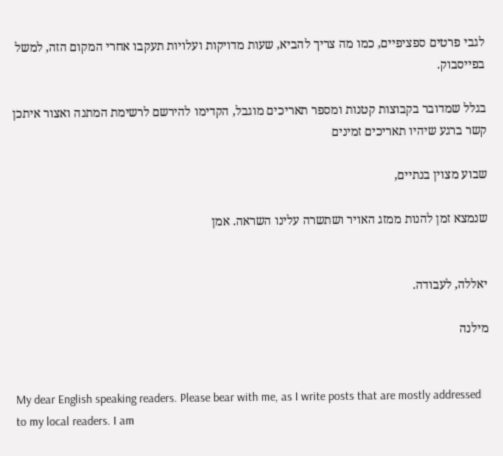לגבי פרטים ספציפיים, כמו מה צריך להביא, שעות מדויקות ועלויות תעקבו אחרי המקום הזה, למשל בפייסבוק.

בגלל שמדובר בקבוצות קטנות ומספר תאריכים מוגבל, הקדימו להירשם לרשימת המתנה ואצור איתכן קשר ברגע שיהיו תאריכים זמינים

שבוע מצוין בנתיים,

שנמצא זמן להנות ממזג האויר ושתשרה עלינו השראה. אמן


יאללה, לעבודה.

מילנה


My dear English speaking readers. Please bear with me, as I write posts that are mostly addressed to my local readers. I am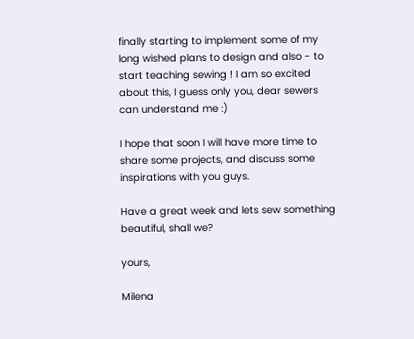finally starting to implement some of my long wished plans to design and also - to start teaching sewing ! I am so excited about this, I guess only you, dear sewers can understand me :)

I hope that soon I will have more time to share some projects, and discuss some inspirations with you guys.

Have a great week and lets sew something beautiful, shall we?

yours,

Milena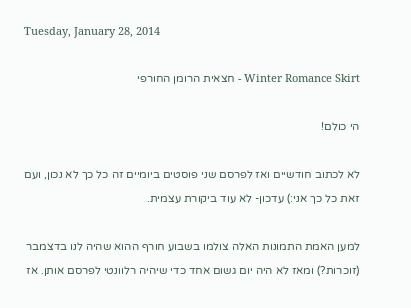Tuesday, January 28, 2014

Winter Romance Skirt - חצאית הרומן החורפי

הי כולם!

לא לכתוב חודשיים ואז לפרסם שני פוסטים ביומיים זה כל כך לא נכון, ועם זאת כל כך אני:) עדכון- לא עוד ביקורת עצמית.

למען האמת התמונות האלה צולמו בשבוע חורף ההוא שהיה לנו בדצמבר (זוכרות?) ומאז לא היה יום גשום אחד כדי שיהיה רלוונטי לפרסם אותן. אז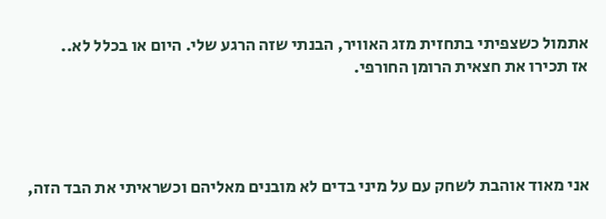אתמול כשצפיתי בתחזית מזג האוויר, הבנתי שזה הרגע שלי. היום או בכלל לא..
אז תכירו את חצאית הרומן החורפי.




אני מאוד אוהבת לשחק עם על מיני בדים לא מובנים מאליהם וכשראיתי את הבד הזה,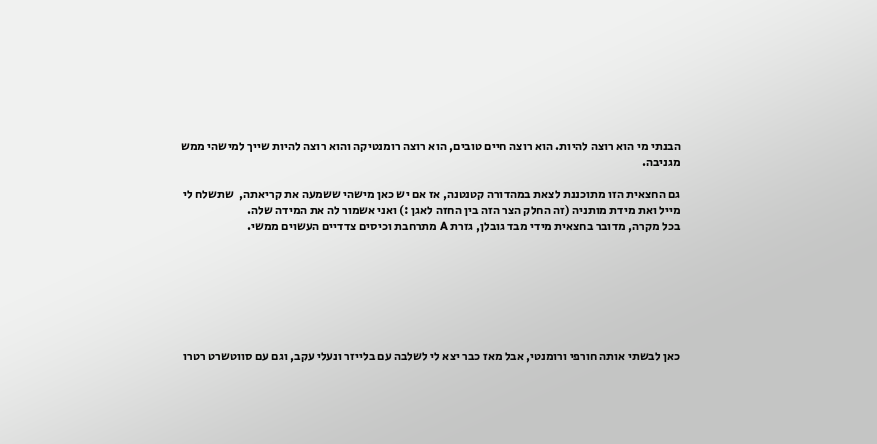הבנתי מי הוא רוצה להיות. הוא רוצה חיים טובים, הוא רוצה רומנטיקה והוא רוצה להיות שייך למישהי ממש מגניבה.

גם החצאית הזו מתוכננת לצאת במהדורה קטנטנה, אז אם יש כאן מישהי ששמעה את קריאתה,  שתשלח לי מייל ואת מידת מותניה (זה החלק הצר הזה בין החזה לאגן :) ואני אשמור לה את המידה שלה.
בכל מקרה, מדובר בחצאית מידי מבד גובלן, גזרת A מתרחבת וכיסים צדדיים העשוים ממשי.







כאן לבשתי אותה חורפי ורומנטי, אבל מאז כבר יצא לי לשלבה עם בלייזר ונעלי עקב, וגם עם סווטשרט רטרו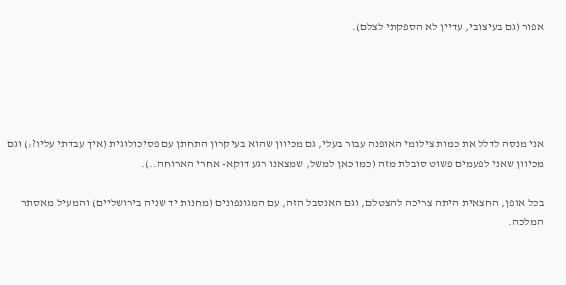אפור (גם בעיצובי, עדיין לא הספקתי לצלם).





אני מנסה לדלל את כמות צילומי האופנה עבור בעלי, גם מכיוון שהוא בעיקרון התחתן עם פסיכולוגית (איך עבדתי עליו?:) וגם מכיוון שאני לפעמים פשוט סובלת מזה (כמו כאן למשל, שמצאנו רגע דוקא- אחרי הארוחה..).

בכל אופן, החצאית היתה צריכה להצטלם, וגם האנסבל הזה, עם המגונפונים (מחנות יד שניה בירושליים) והמעיל מאסתר המלכה.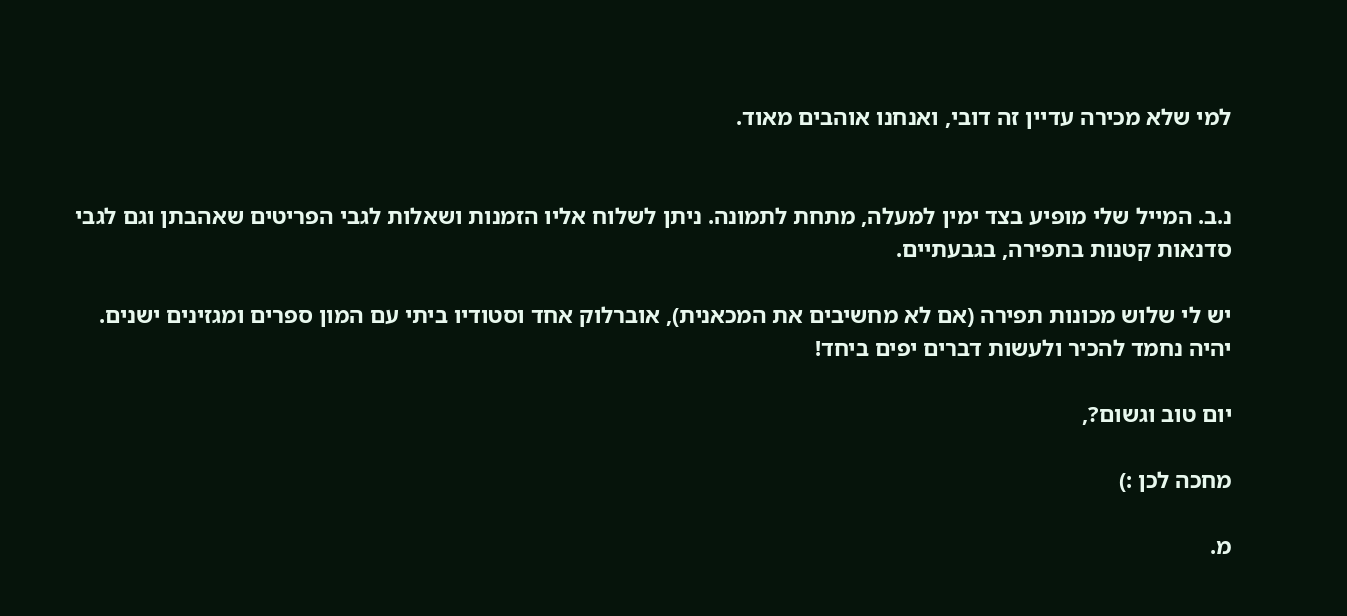למי שלא מכירה עדיין זה דובי, ואנחנו אוהבים מאוד.


נ.ב. המייל שלי מופיע בצד ימין למעלה, מתחת לתמונה. ניתן לשלוח אליו הזמנות ושאלות לגבי הפריטים שאהבתן וגם לגבי סדנאות קטנות בתפירה, בגבעתיים.

יש לי שלוש מכונות תפירה (אם לא מחשיבים את המכאנית), אוברלוק אחד וסטודיו ביתי עם המון ספרים ומגזינים ישנים. יהיה נחמד להכיר ולעשות דברים יפים ביחד!

יום טוב וגשום?,

מחכה לכן :)

מ.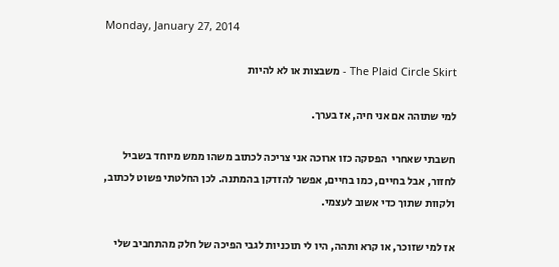Monday, January 27, 2014

The Plaid Circle Skirt - משבצות או לא להיות

למי שתוהה אם אני חיה, אז בערך.

חשבתי שאחרי  הפסקה כזו ארוכה אני צריכה לכתוב משהו ממש מיוחד בשביל לחזור, אבל בחיים, כמו בחיים, אפשר להזדקן בהמתנה. לכן החלטתי פשוט לכתוב, ולקוות שתוך כדי אשוב לעצמי.

אז למי שזוכר, או קרא ותהה, היו לי תוכניות לגבי הפיכה של חלק מהתחביב שלי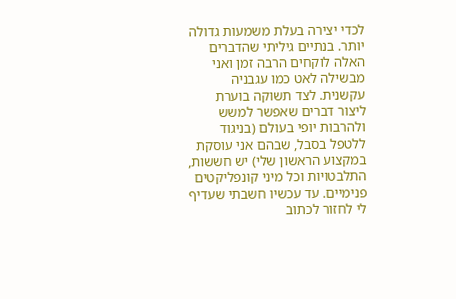לכדי יצירה בעלת משמעות גדולה יותר. בנתיים גיליתי שהדברים האלה לוקחים הרבה זמן ואני מבשילה לאט כמו עגבניה עקשנית. לצד תשוקה בוערת ליצור דברים שאפשר למשש ולהרבות יופי בעולם (בניגוד ללטפל בסבל, שבהם אני עוסקת במקצוע הראשון שלי) יש חששות, התלבטויות וכל מיני קונפליקטים פנימיים. עד עכשיו חשבתי שעדיף לי לחזור לכתוב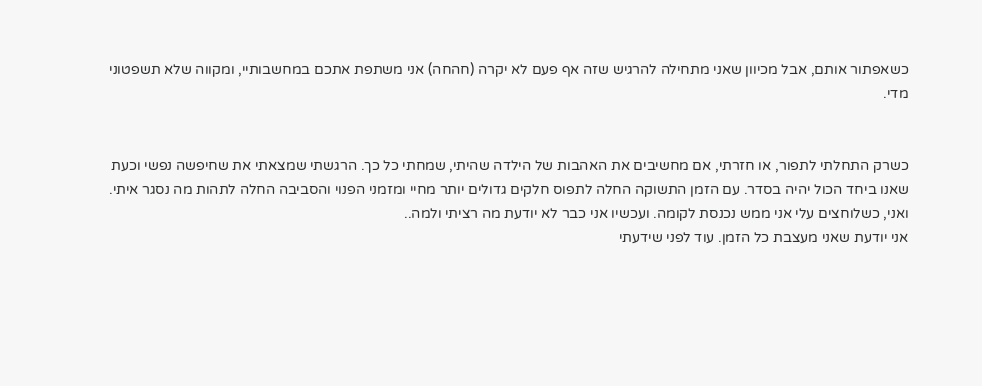כשאפתור אותם, אבל מכיוון שאני מתחילה להרגיש שזה אף פעם לא יקרה (חהחה) אני משתפת אתכם במחשבותיי, ומקווה שלא תשפטוני מדי.


כשרק התחלתי לתפור, או חזרתי, אם מחשיבים את האהבות של הילדה שהיתי, שמחתי כל כך. הרגשתי שמצאתי את שחיפשה נפשי וכעת שאנו ביחד הכול יהיה בסדר. עם הזמן התשוקה החלה לתפוס חלקים גדולים יותר מחיי ומזמני הפנוי והסביבה החלה לתהות מה נסגר איתי. ואני, כשלוחצים עלי אני ממש נכנסת לקומה. ועכשיו אני כבר לא יודעת מה רציתי ולמה..
אני יודעת שאני מעצבת כל הזמן. עוד לפני שידעתי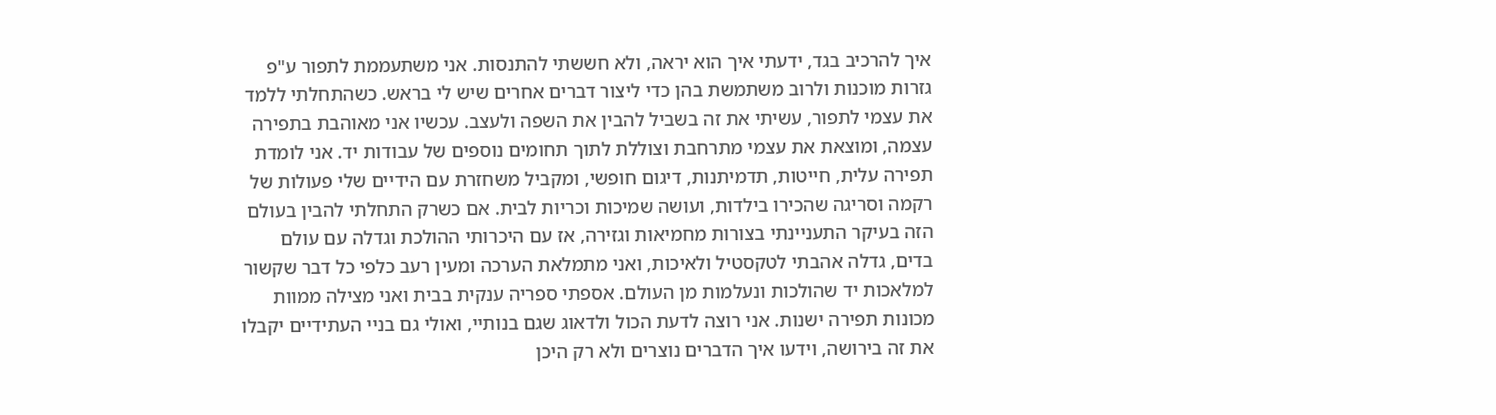איך להרכיב בגד, ידעתי איך הוא יראה, ולא חששתי להתנסות. אני משתעממת לתפור ע"פ גזרות מוכנות ולרוב משתמשת בהן כדי ליצור דברים אחרים שיש לי בראש. כשהתחלתי ללמד את עצמי לתפור, עשיתי את זה בשביל להבין את השפה ולעצב. עכשיו אני מאוהבת בתפירה עצמה, ומוצאת את עצמי מתרחבת וצוללת לתוך תחומים נוספים של עבודות יד. אני לומדת תפירה עלית, חייטות, תדמיתנות, דיגום חופשי, ומקביל משחזרת עם הידיים שלי פעולות של רקמה וסריגה שהכירו בילדות, ועושה שמיכות וכריות לבית. אם כשרק התחלתי להבין בעולם הזה בעיקר התעניינתי בצורות מחמיאות וגזירה, אז עם היכרותי ההולכת וגדלה עם עולם בדים, גדלה אהבתי לטקסטיל ולאיכות, ואני מתמלאת הערכה ומעין רעב כלפי כל דבר שקשור למלאכות יד שהולכות ונעלמות מן העולם. אספתי ספריה ענקית בבית ואני מצילה ממוות מכונות תפירה ישנות. אני רוצה לדעת הכול ולדאוג שגם בנותיי, ואולי גם בניי העתידיים יקבלו את זה בירושה, וידעו איך הדברים נוצרים ולא רק היכן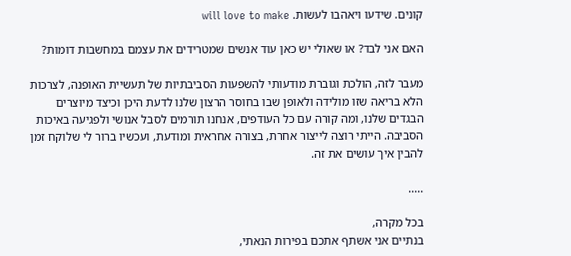קונים. שידעו ויאהבו לעשות. will love to make

האם אני לבד? או שאולי יש כאן עוד אנשים שמטרידים את עצמם במחשבות דומות?

מעבר לזה, הולכת וגוברת מודעותי להשפעות הסביבתיות של תעשיית האופנה, לצרכות הלא בריאה שזו מולידה ולאופן שבו בחוסר הרצון שלנו לדעת היכן וכיצד מיוצרים הבגדים שלנו, ומה קורה עם כל העודפים, אנחנו תורמים לסבל אנושי ולפגיעה באיכות הסביבה. הייתי רוצה לייצור אחרת, בצורה אחראית ומודעת, ועכשיו ברור לי שלוקח זמן להבין איך עושים את זה.

.....

בכל מקרה,
בנתיים אני אשתף אתכם בפירות הנאתי,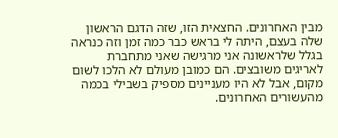מבין האחרונים. החצאית הזו, שזה הדגם הראשון שלה בעצם, היתה לי בראש כבר כמה זמן וזה כנראה בגלל שלראשונה אני מרגישה שאני מתחברת לאריגים משובצים. הם כמובן מעולם לא הלכו לשום מקום, אבל לא היו מעניינים מספיק בשבילי בכמה מהעשורים האחרונים.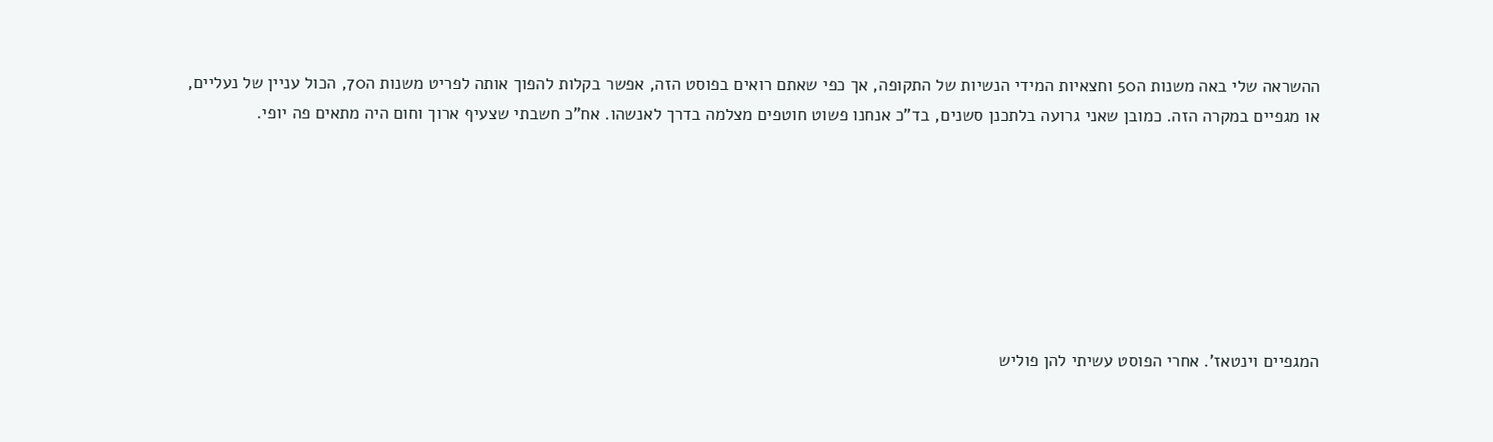ההשראה שלי באה משנות ה50 וחצאיות המידי הנשיות של התקופה, אך כפי שאתם רואים בפוסט הזה, אפשר בקלות להפוך אותה לפריט משנות ה70, הכול עניין של נעליים, או מגפיים במקרה הזה. כמובן שאני גרועה בלתכנן סשנים, בד"כ אנחנו פשוט חוטפים מצלמה בדרך לאנשהו. אח"כ חשבתי שצעיף ארוך וחום היה מתאים פה יופי.







המגפיים וינטאז'. אחרי הפוסט עשיתי להן פוליש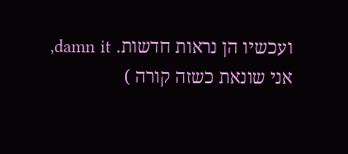ועכשיו הן נראות חדשות. damn it, אני שונאת כשזה קורה )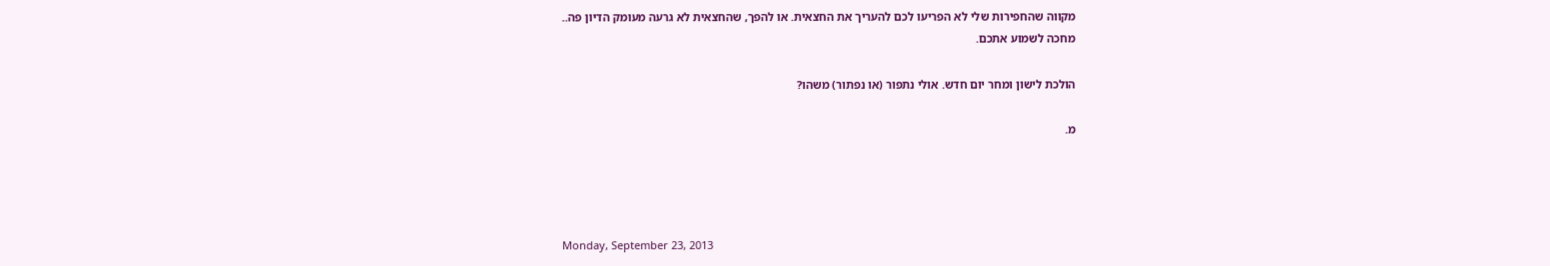מקווה שהחפירות שלי לא הפריעו לכם להעריך את החצאית. או להפך, שהחצאית לא גרעה מעומק הדיון פה..
מחכה לשמוע אתכם.

הולכת לישון ומחר יום חדש. אולי נתפור (או נפתור) משהו?

מ.




Monday, September 23, 2013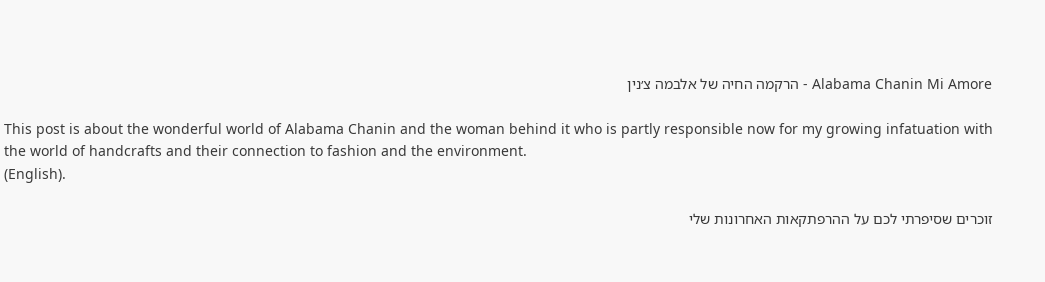Alabama Chanin Mi Amore - הרקמה החיה של אלבמה צ׳נין

This post is about the wonderful world of Alabama Chanin and the woman behind it who is partly responsible now for my growing infatuation with the world of handcrafts and their connection to fashion and the environment.
(English).

זוכרים שסיפרתי לכם על ההרפתקאות האחרונות שלי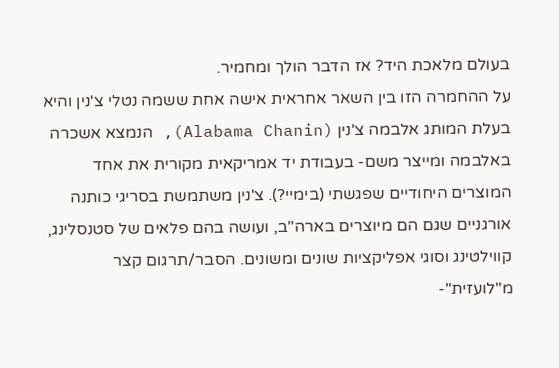בעולם מלאכת היד? אז הדבר הולך ומחמיר.
על ההחמרה הזו בין השאר אחראית אישה אחת ששמה נטלי צ'נין והיא בעלת המותג אלבמה צ'נין (Alabama Chanin), הנמצא אשכרה באלבמה ומייצר משם- בעבודת יד אמריקאית מקורית את אחד המוצרים היחודיים שפגשתי (בימיי?). צ'נין משתמשת בסריגי כותנה אורגניים שגם הם מיוצרים בארה"ב, ועושה בהם פלאים של סטנסלינג, קווילטינג וסוגי אפליקציות שונים ומשונים. הסבר/תרגום קצר מ"לועזית"-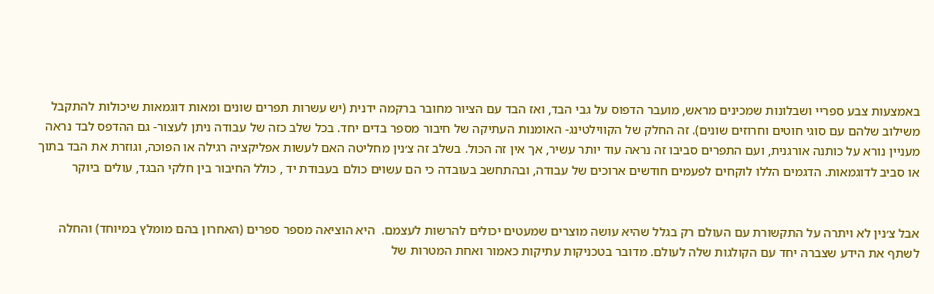באמצעות צבע ספריי ושבלונות שמכינים מראש, מועבר הדפוס על גבי הבד, ואז הבד עם הציור מחובר ברקמה ידנית (יש עשרות תפרים שונים ומאות דוגמאות שיכולות להתקבל משילוב שלהם עם סוגי חוטים וחרוזים שונים). זה החלק של הקווילטינג- האומנות העתיקה של חיבור מספר בדים יחד. בכל שלב כזה של עבודה ניתן לעצור- גם ההדפס לבד נראה מעניין נורא על כותנה אורגנית, ועם התפרים סביבו זה נראה עוד יותר עשיר, אך אין זה הכול. בשלב זה צ׳נין מחליטה האם לעשות אפליקציה רגילה או הפוכה, וגוזרת את הבד בתוך או סביב לדוגמאות. הדגמים הללו לוקחים לפעמים חודשים ארוכים של עבודה, ובהתחשב בעובדה כי הם עשוים כולם בעבודת יד , כולל החיבור בין חלקי הבגד, עולים ביוקר


אבל צ׳נין לא ויתרה על התקשורת עם העולם רק בגלל שהיא עושה מוצרים שמעטים יכולים להרשות לעצמם.  היא הוציאה מספר ספרים (האחרון בהם מומלץ במיוחד) והחלה לשתף את הידע שצברה יחד עם הקולגות שלה לעולם. מדובר בטכניקות עתיקות כאמור ואחת המטרות של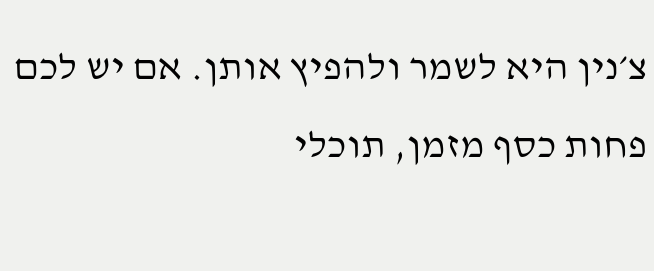צ׳נין היא לשמר ולהפיץ אותן. אם יש לכם פחות כסף מזמן, תוכלי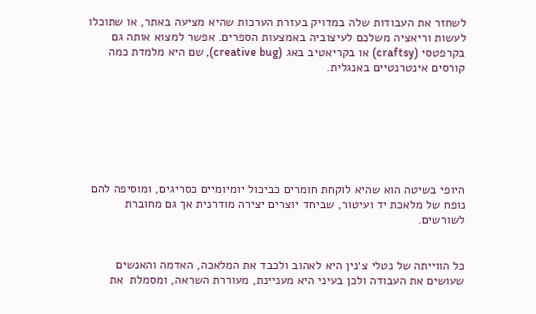לשחזר את העבודות שלה במדויק בעזרת הערכות שהיא מציעה באתר, או שתוכלו לעשות וריאציה משלכם לעיצוביה באמצעות הספרים. אפשר למצוא אותה גם בקרפטסי (craftsy) או בקריאטיב באג (creative bug), שם היא מלמדת כמה קורסים אינטרנטיים באנגלית.







היופי בשיטה הוא שהיא לוקחת חומרים כביכול יומיומיים כסריגים, ומוסיפה להם נופח של מלאכת יד ועיטור, שביחד יוצרים יצירה מודרנית אך גם מחוברת לשורשים.


כל הווייתה של נטלי צ׳נין היא לאהוב ולכבד את המלאכה, האדמה והאנשים שעושים את העבודה ולכן בעיני היא מעניינת, מעוררת השראה, ומסמלת  את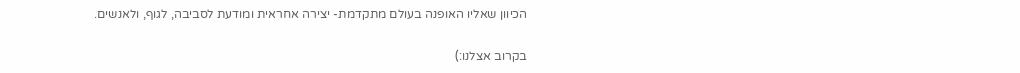הכיוון שאליו האופנה בעולם מתקדמת- יצירה אחראית ומודעת לסביבה, לגוף, ולאנשים.

בקרוב אצלנו:)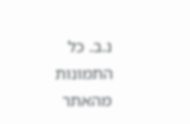נ.ב. כל התמונות מהאתר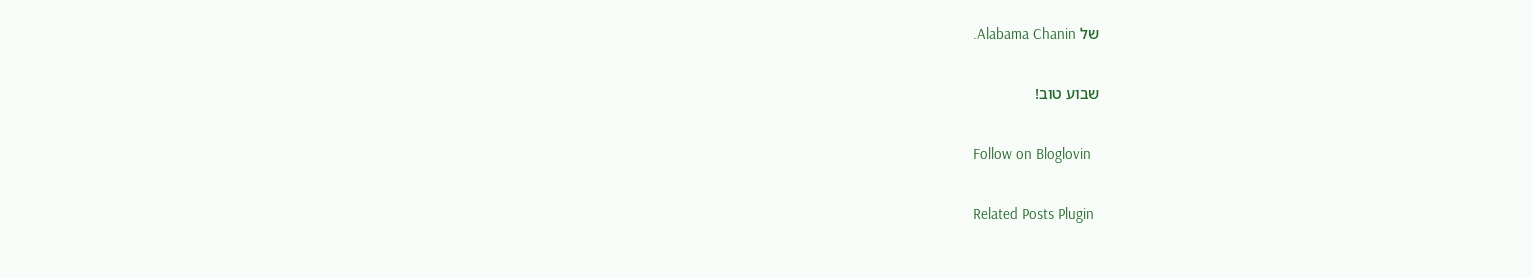של Alabama Chanin.

שבוע טוב!

Follow on Bloglovin

Related Posts Plugin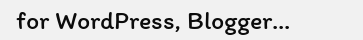for WordPress, Blogger...